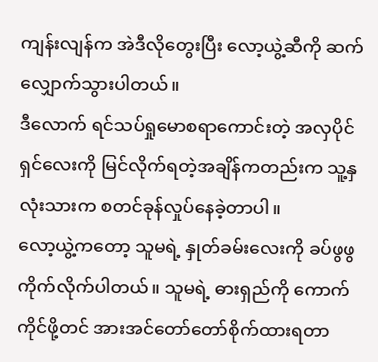ကျန်းလျန်က အဲဒီလိုတွေးပြီး လော့ယွဲ့ဆီကို ဆက်လျှောက်သွားပါတယ်။
ဒီလောက် ရင်သပ်ရှုမောစရာကောင်းတဲ့ အလှပိုင်ရှင်လေးကို မြင်လိုက်ရတဲ့အချိန်ကတည်းက သူ့နှလုံးသားက စတင်ခုန်လှုပ်နေခဲ့တာပါ။
လော့ယွဲ့ကတော့ သူမရဲ့ နှုတ်ခမ်းလေးကို ခပ်ဖွဖွကိုက်လိုက်ပါတယ်။ သူမရဲ့ ဓားရှည်ကို ကောက်ကိုင်ဖို့တင် အားအင်တော်တော်စိုက်ထားရတာ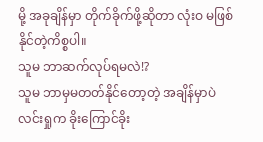မို့ အခုချိန်မှာ တိုက်ခိုက်ဖို့ဆိုတာ လုံးဝ မဖြစ်နိုင်တဲ့ကိစ္စပါ။
သူမ ဘာဆက်လုပ်ရမလဲ!?
သူမ ဘာမှမတတ်နိုင်တော့တဲ့ အချိန်မှာပဲ လင်းရှုက ခိုးကြောင်ခိုး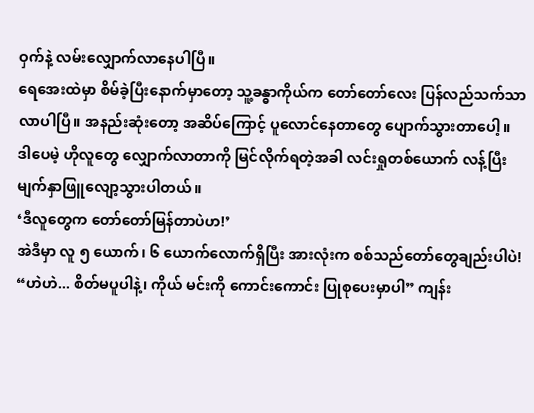ဝှက်နဲ့ လမ်းလျှောက်လာနေပါပြီ။
ရေအေးထဲမှာ စိမ်ခဲ့ပြီးနောက်မှာတော့ သူ့ခန္ဓာကိုယ်က တော်တော်လေး ပြန်လည်သက်သာလာပါပြီ။ အနည်းဆုံးတော့ အဆိပ်ကြောင့် ပူလောင်နေတာတွေ ပျောက်သွားတာပေါ့။
ဒါပေမဲ့ ဟိုလူတွေ လျှောက်လာတာကို မြင်လိုက်ရတဲ့အခါ လင်းရှုတစ်ယောက် လန့်ပြီး မျက်နှာဖြူလျော့သွားပါတယ်။
‘ဒီလူတွေက တော်တော်မြန်တာပဲဟ!’
အဲဒီမှာ လူ ၅ ယောက်၊ ၆ ယောက်လောက်ရှိပြီး အားလုံးက စစ်သည်တော်တွေချည်းပါပဲ!
“ဟဲဟဲ... စိတ်မပူပါနဲ့၊ ကိုယ် မင်းကို ကောင်းကောင်း ပြုစုပေးမှာပါ” ကျန်း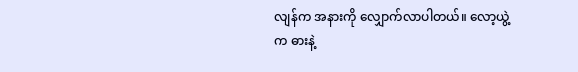လျန်က အနားကို လျှောက်လာပါတယ်။ လော့ယွဲ့က ဓားနဲ့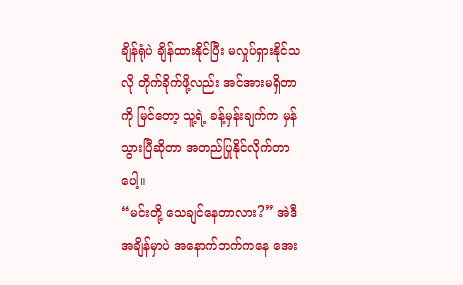ချိန်ရုံပဲ ချိန်ထားနိုင်ပြီး မလှုပ်ရှားနိုင်သလို တိုက်ခိုက်ဖို့လည်း အင်အားမရှိတာကို မြင်တော့ သူ့ရဲ့ ခန့်မှန်းချက်က မှန်သွားပြီဆိုတာ အတည်ပြုနိုင်လိုက်တာပေါ့။
“မင်းတို့ သေချင်နေတာလား?” အဲဒီအချိန်မှာပဲ အနောက်ဘက်ကနေ အေး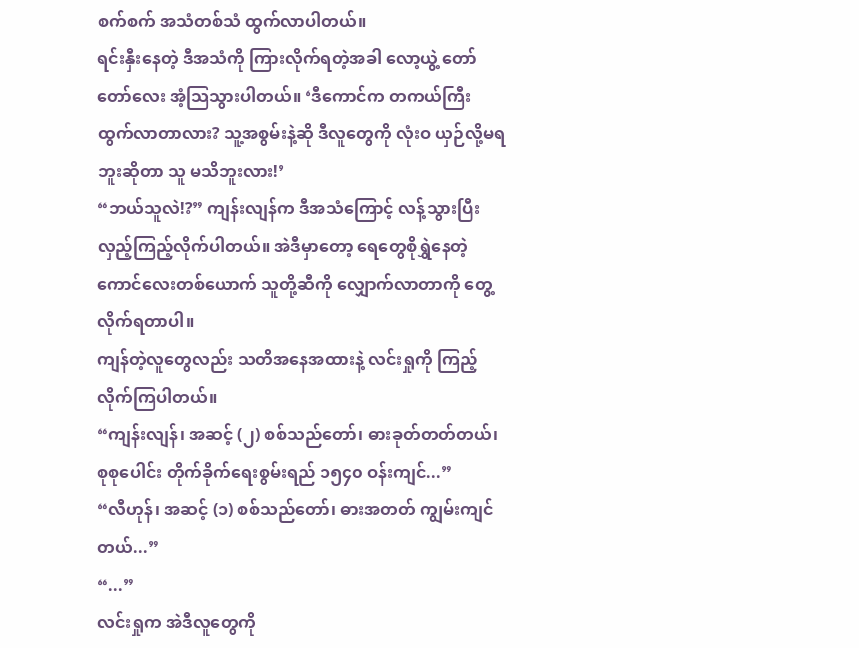စက်စက် အသံတစ်သံ ထွက်လာပါတယ်။
ရင်းနှီးနေတဲ့ ဒီအသံကို ကြားလိုက်ရတဲ့အခါ လော့ယွဲ့ တော်တော်လေး အံ့သြသွားပါတယ်။ ‘ဒီကောင်က တကယ်ကြီး ထွက်လာတာလား? သူ့အစွမ်းနဲ့ဆို ဒီလူတွေကို လုံးဝ ယှဉ်လို့မရဘူးဆိုတာ သူ မသိဘူးလား!’
“ဘယ်သူလဲ!?” ကျန်းလျန်က ဒီအသံကြောင့် လန့်သွားပြီး လှည့်ကြည့်လိုက်ပါတယ်။ အဲဒီမှာတော့ ရေတွေစိုရွှဲနေတဲ့ ကောင်လေးတစ်ယောက် သူတို့ဆီကို လျှောက်လာတာကို တွေ့လိုက်ရတာပါ။
ကျန်တဲ့လူတွေလည်း သတိအနေအထားနဲ့ လင်းရှုကို ကြည့်လိုက်ကြပါတယ်။
“ကျန်းလျန်၊ အဆင့် (၂) စစ်သည်တော်၊ ဓားခုတ်တတ်တယ်၊ စုစုပေါင်း တိုက်ခိုက်ရေးစွမ်းရည် ၁၅၄၀ ဝန်းကျင်...”
“လီဟုန်၊ အဆင့် (၁) စစ်သည်တော်၊ ဓားအတတ် ကျွမ်းကျင်တယ်...”
“...”
လင်းရှုက အဲဒီလူတွေကို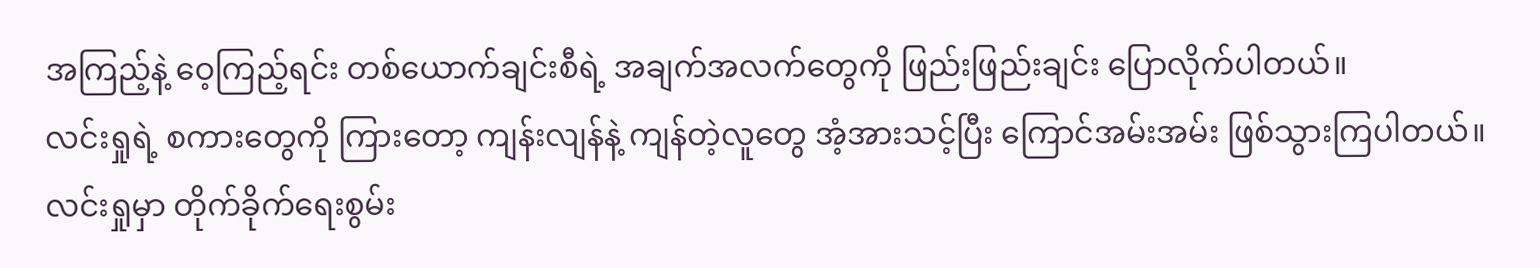အကြည့်နဲ့ ဝေ့ကြည့်ရင်း တစ်ယောက်ချင်းစီရဲ့ အချက်အလက်တွေကို ဖြည်းဖြည်းချင်း ပြောလိုက်ပါတယ်။
လင်းရှုရဲ့ စကားတွေကို ကြားတော့ ကျန်းလျန်နဲ့ ကျန်တဲ့လူတွေ အံ့အားသင့်ပြီး ကြောင်အမ်းအမ်း ဖြစ်သွားကြပါတယ်။
လင်းရှုမှာ တိုက်ခိုက်ရေးစွမ်း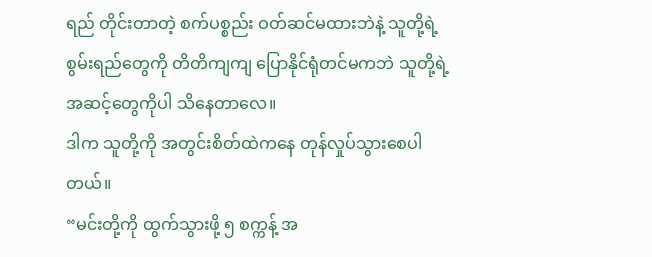ရည် တိုင်းတာတဲ့ စက်ပစ္စည်း ဝတ်ဆင်မထားဘဲနဲ့ သူတို့ရဲ့ စွမ်းရည်တွေကို တိတိကျကျ ပြောနိုင်ရုံတင်မကဘဲ သူတို့ရဲ့ အဆင့်တွေကိုပါ သိနေတာလေ။
ဒါက သူတို့ကို အတွင်းစိတ်ထဲကနေ တုန်လှုပ်သွားစေပါတယ်။
“မင်းတို့ကို ထွက်သွားဖို့ ၅ စက္ကန့် အ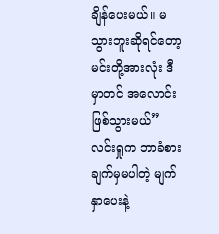ချိန်ပေးမယ်။ မသွားဘူးဆိုရင်တော့ မင်းတို့အားလုံး ဒီမှာတင် အလောင်းဖြစ်သွားမယ်” လင်းရှုက ဘာခံစားချက်မှမပါတဲ့ မျက်နှာပေးနဲ့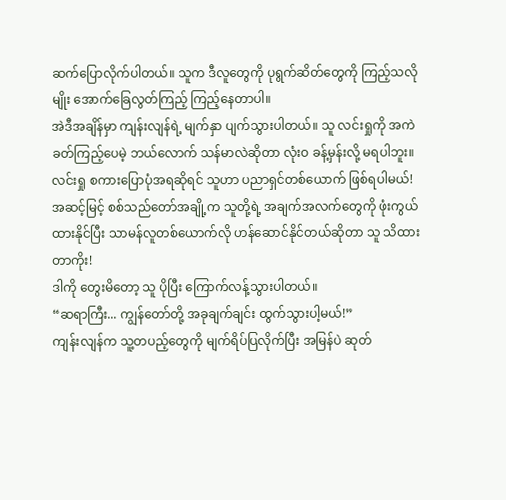ဆက်ပြောလိုက်ပါတယ်။ သူက ဒီလူတွေကို ပုရွက်ဆိတ်တွေကို ကြည့်သလိုမျိုး အောက်ခြေလွတ်ကြည့် ကြည့်နေတာပါ။
အဲဒီအချိန်မှာ ကျန်းလျန်ရဲ့ မျက်နှာ ပျက်သွားပါတယ်။ သူ လင်းရှုကို အကဲခတ်ကြည့်ပေမဲ့ ဘယ်လောက် သန်မာလဲဆိုတာ လုံးဝ ခန့်မှန်းလို့ မရပါဘူး။ လင်းရှု စကားပြောပုံအရဆိုရင် သူဟာ ပညာရှင်တစ်ယောက် ဖြစ်ရပါမယ်!
အဆင့်မြင့် စစ်သည်တော်အချို့က သူတို့ရဲ့ အချက်အလက်တွေကို ဖုံးကွယ်ထားနိုင်ပြီး သာမန်လူတစ်ယောက်လို ဟန်ဆောင်နိုင်တယ်ဆိုတာ သူ သိထားတာကိုး!
ဒါကို တွေးမိတော့ သူ ပိုပြီး ကြောက်လန့်သွားပါတယ်။
“ဆရာကြီး... ကျွန်တော်တို့ အခုချက်ချင်း ထွက်သွားပါ့မယ်!”
ကျန်းလျန်က သူ့တပည့်တွေကို မျက်ရိပ်ပြလိုက်ပြီး အမြန်ပဲ ဆုတ်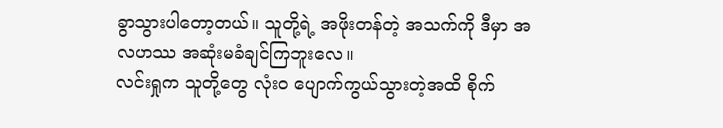ခွာသွားပါတော့တယ်။ သူတို့ရဲ့ အဖိုးတန်တဲ့ အသက်ကို ဒီမှာ အလဟဿ အဆုံးမခံချင်ကြဘူးလေ။
လင်းရှုက သူတို့တွေ လုံးဝ ပျောက်ကွယ်သွားတဲ့အထိ စိုက်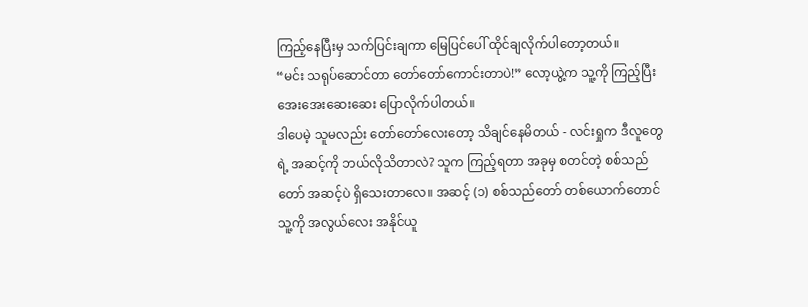ကြည့်နေပြီးမှ သက်ပြင်းချကာ မြေပြင်ပေါ် ထိုင်ချလိုက်ပါတော့တယ်။
“မင်း သရုပ်ဆောင်တာ တော်တော်ကောင်းတာပဲ!” လော့ယွဲ့က သူ့ကို ကြည့်ပြီး အေးအေးဆေးဆေး ပြောလိုက်ပါတယ်။
ဒါပေမဲ့ သူမလည်း တော်တော်လေးတော့ သိချင်နေမိတယ် - လင်းရှုက ဒီလူတွေရဲ့ အဆင့်ကို ဘယ်လိုသိတာလဲ? သူက ကြည့်ရတာ အခုမှ စတင်တဲ့ စစ်သည်တော် အဆင့်ပဲ ရှိသေးတာလေ။ အဆင့် (၁) စစ်သည်တော် တစ်ယောက်တောင် သူ့ကို အလွယ်လေး အနိုင်ယူ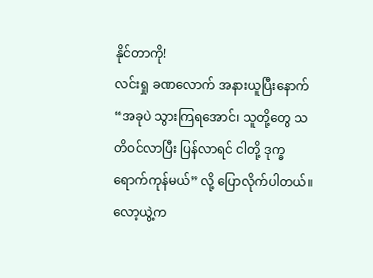နိုင်တာကို!
လင်းရှု ခဏလောက် အနားယူပြီးနောက် “အခုပဲ သွားကြရအောင်၊ သူတို့တွေ သတိဝင်လာပြီး ပြန်လာရင် ငါတို့ ဒုက္ခရောက်ကုန်မယ်” လို့ ပြောလိုက်ပါတယ်။
လော့ယွဲ့က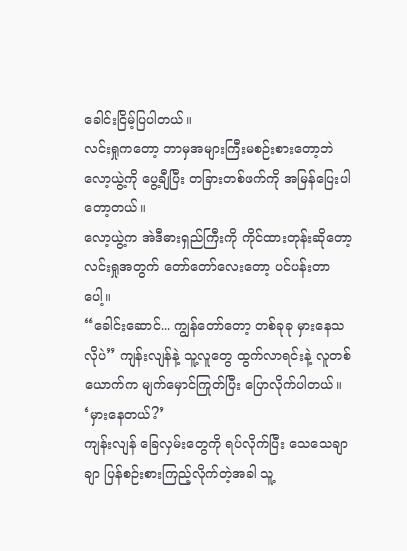ခေါင်းငြိမ့်ပြပါတယ်။
လင်းရှုကတော့ ဘာမှအများကြီးမစဉ်းစားတော့ဘဲ လော့ယွဲ့ကို ပွေ့ချီပြီး တခြားတစ်ဖက်ကို အမြန်ပြေးပါတော့တယ်။
လော့ယွဲ့က အဲဒီဓားရှည်ကြီးကို ကိုင်ထားတုန်းဆိုတော့ လင်းရှုအတွက် တော်တော်လေးတော့ ပင်ပန်းတာပေါ့။
“ခေါင်းဆောင်... ကျွန်တော်တော့ တစ်ခုခု မှားနေသလိုပဲ” ကျန်းလျန်နဲ့ သူ့လူတွေ ထွက်လာရင်းနဲ့ လူတစ်ယောက်က မျက်မှောင်ကြုတ်ပြီး ပြောလိုက်ပါတယ်။
‘မှားနေတယ်?’
ကျန်းလျန် ခြေလှမ်းတွေကို ရပ်လိုက်ပြီး သေသေချာချာ ပြန်စဉ်းစားကြည့်လိုက်တဲ့အခါ သူ့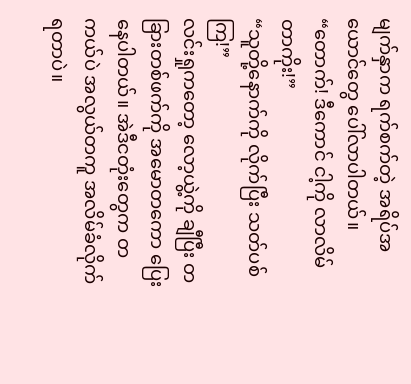မျက်နှာက ရက်စက်တဲ့ အရိပ်အယောင်တွေ ပေါ်လာပါတယ်။
“တောက်! ဒီကောင် ငါ့ကို လာလိမ်တာကိုး!”
“သူတို့နောက်ကို လိုက်ပြီး သတ်ပစ်ကြ!”
လင်းရှုကတော့ လော့ယွဲ့ကို ချီပြီး တခြားတစ်ဖက်ကို အမောတကော ပြေးနေပါတယ်။ အဲဒီငတုံးတွေက တကယ်ပဲ အလွယ်တကူ အလိမ်ခံလိုက်ရတာပဲ။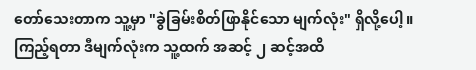တော်သေးတာက သူ့မှာ "ခွဲခြမ်းစိတ်ဖြာနိုင်သော မျက်လုံး" ရှိလို့ပေါ့။
ကြည့်ရတာ ဒီမျက်လုံးက သူ့ထက် အဆင့် ၂ ဆင့်အထိ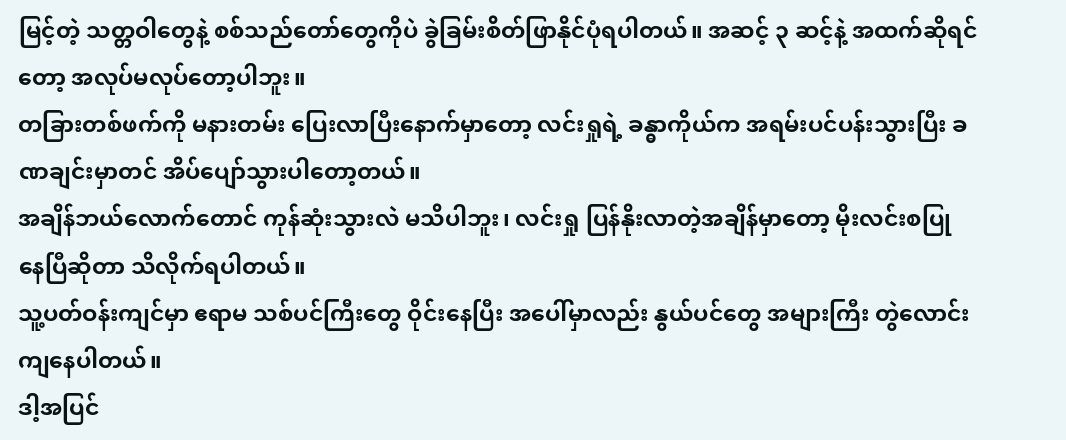မြင့်တဲ့ သတ္တဝါတွေနဲ့ စစ်သည်တော်တွေကိုပဲ ခွဲခြမ်းစိတ်ဖြာနိုင်ပုံရပါတယ်။ အဆင့် ၃ ဆင့်နဲ့ အထက်ဆိုရင်တော့ အလုပ်မလုပ်တော့ပါဘူး။
တခြားတစ်ဖက်ကို မနားတမ်း ပြေးလာပြီးနောက်မှာတော့ လင်းရှုရဲ့ ခန္ဓာကိုယ်က အရမ်းပင်ပန်းသွားပြီး ခဏချင်းမှာတင် အိပ်ပျော်သွားပါတော့တယ်။
အချိန်ဘယ်လောက်တောင် ကုန်ဆုံးသွားလဲ မသိပါဘူး၊ လင်းရှု ပြန်နိုးလာတဲ့အချိန်မှာတော့ မိုးလင်းစပြုနေပြီဆိုတာ သိလိုက်ရပါတယ်။
သူ့ပတ်ဝန်းကျင်မှာ ဧရာမ သစ်ပင်ကြီးတွေ ဝိုင်းနေပြီး အပေါ်မှာလည်း နွယ်ပင်တွေ အများကြီး တွဲလောင်းကျနေပါတယ်။
ဒါ့အပြင်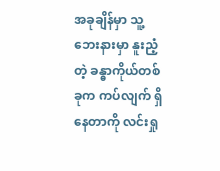အခုချိန်မှာ သူ့ဘေးနားမှာ နူးညံ့တဲ့ ခန္ဓာကိုယ်တစ်ခုက ကပ်လျက် ရှိနေတာကို လင်းရှု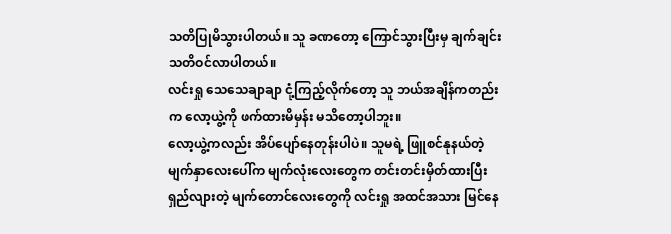သတိပြုမိသွားပါတယ်။ သူ ခဏတော့ ကြောင်သွားပြီးမှ ချက်ချင်း သတိဝင်လာပါတယ်။
လင်းရှု သေသေချာချာ ငုံ့ကြည့်လိုက်တော့ သူ ဘယ်အချိန်ကတည်းက လော့ယွဲ့ကို ဖက်ထားမိမှန်း မသိတော့ပါဘူး။
လော့ယွဲ့ကလည်း အိပ်ပျော်နေတုန်းပါပဲ။ သူမရဲ့ ဖြူစင်နုနယ်တဲ့ မျက်နှာလေးပေါ်က မျက်လုံးလေးတွေက တင်းတင်းမှိတ်ထားပြီး ရှည်လျားတဲ့ မျက်တောင်လေးတွေကို လင်းရှု အထင်အသား မြင်နေ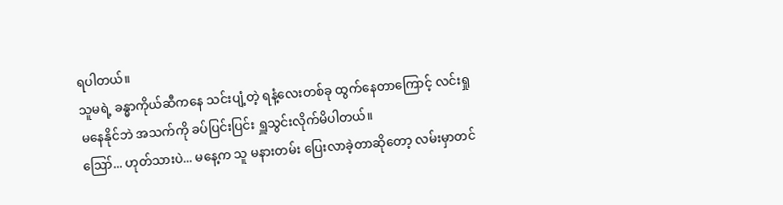ရပါတယ်။
သူမရဲ့ ခန္ဓာကိုယ်ဆီကနေ သင်းပျံ့တဲ့ ရနံ့လေးတစ်ခု ထွက်နေတာကြောင့် လင်းရှု မနေနိုင်ဘဲ အသက်ကို ခပ်ပြင်းပြင်း ရှူသွင်းလိုက်မိပါတယ်။
ဪ... ဟုတ်သားပဲ... မနေ့က သူ မနားတမ်း ပြေးလာခဲ့တာဆိုတော့ လမ်းမှာတင်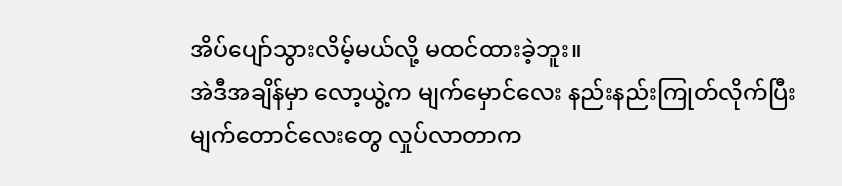အိပ်ပျော်သွားလိမ့်မယ်လို့ မထင်ထားခဲ့ဘူး။
အဲဒီအချိန်မှာ လော့ယွဲ့က မျက်မှောင်လေး နည်းနည်းကြုတ်လိုက်ပြီး မျက်တောင်လေးတွေ လှုပ်လာတာက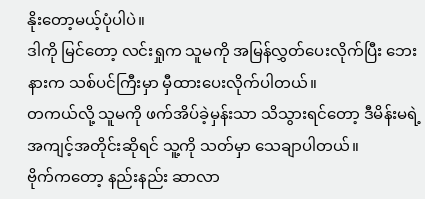နိုးတော့မယ့်ပုံပါပဲ။
ဒါကို မြင်တော့ လင်းရှုက သူမကို အမြန်လွှတ်ပေးလိုက်ပြီး ဘေးနားက သစ်ပင်ကြီးမှာ မှီထားပေးလိုက်ပါတယ်။
တကယ်လို့ သူမကို ဖက်အိပ်ခဲ့မှန်းသာ သိသွားရင်တော့ ဒီမိန်းမရဲ့ အကျင့်အတိုင်းဆိုရင် သူ့ကို သတ်မှာ သေချာပါတယ်။
ဗိုက်ကတော့ နည်းနည်း ဆာလာ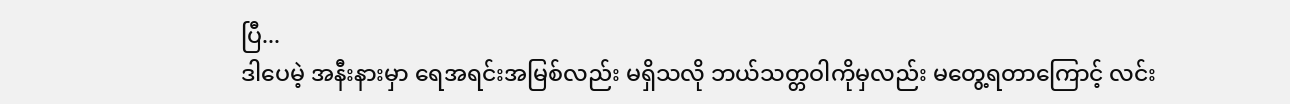ပြီ...
ဒါပေမဲ့ အနီးနားမှာ ရေအရင်းအမြစ်လည်း မရှိသလို ဘယ်သတ္တဝါကိုမှလည်း မတွေ့ရတာကြောင့် လင်း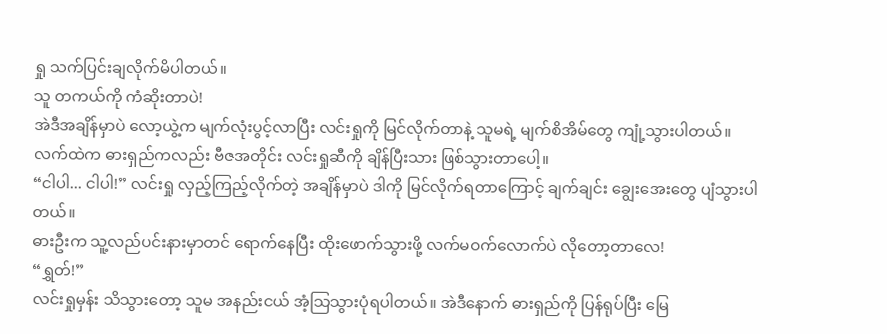ရှု သက်ပြင်းချလိုက်မိပါတယ်။
သူ တကယ်ကို ကံဆိုးတာပဲ!
အဲဒီအချိန်မှာပဲ လော့ယွဲ့က မျက်လုံးပွင့်လာပြီး လင်းရှုကို မြင်လိုက်တာနဲ့ သူမရဲ့ မျက်စိအိမ်တွေ ကျုံ့သွားပါတယ်။ လက်ထဲက ဓားရှည်ကလည်း ဗီဇအတိုင်း လင်းရှုဆီကို ချိန်ပြီးသား ဖြစ်သွားတာပေါ့။
“ငါပါ... ငါပါ!” လင်းရှု လှည့်ကြည့်လိုက်တဲ့ အချိန်မှာပဲ ဒါကို မြင်လိုက်ရတာကြောင့် ချက်ချင်း ချွေးအေးတွေ ပျံသွားပါတယ်။
ဓားဦးက သူ့လည်ပင်းနားမှာတင် ရောက်နေပြီး ထိုးဖောက်သွားဖို့ လက်မဝက်လောက်ပဲ လိုတော့တာလေ!
“ရွှတ်!”
လင်းရှုမှန်း သိသွားတော့ သူမ အနည်းငယ် အံ့သြသွားပုံရပါတယ်။ အဲဒီနောက် ဓားရှည်ကို ပြန်ရုပ်ပြီး မြေ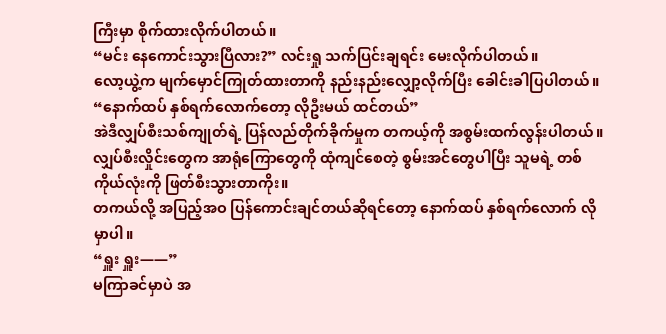ကြီးမှာ စိုက်ထားလိုက်ပါတယ်။
“မင်း နေကောင်းသွားပြီလား?” လင်းရှု သက်ပြင်းချရင်း မေးလိုက်ပါတယ်။
လော့ယွဲ့က မျက်မှောင်ကြုတ်ထားတာကို နည်းနည်းလျှော့လိုက်ပြီး ခေါင်းခါပြပါတယ်။
“နောက်ထပ် နှစ်ရက်လောက်တော့ လိုဦးမယ် ထင်တယ်”
အဲဒီလျှပ်စီးသစ်ကျုတ်ရဲ့ ပြန်လည်တိုက်ခိုက်မှုက တကယ့်ကို အစွမ်းထက်လွန်းပါတယ်။ လျှပ်စီးလှိုင်းတွေက အာရုံကြောတွေကို ထုံကျင်စေတဲ့ စွမ်းအင်တွေပါပြီး သူမရဲ့ တစ်ကိုယ်လုံးကို ဖြတ်စီးသွားတာကိုး။
တကယ်လို့ အပြည့်အဝ ပြန်ကောင်းချင်တယ်ဆိုရင်တော့ နောက်ထပ် နှစ်ရက်လောက် လိုမှာပါ။
“ရှူး ရှူး——”
မကြာခင်မှာပဲ အ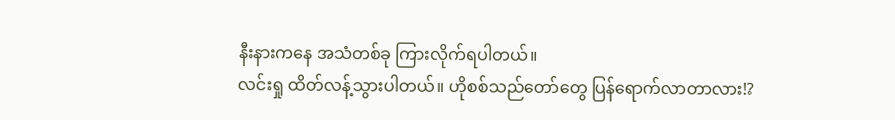နီးနားကနေ အသံတစ်ခု ကြားလိုက်ရပါတယ်။
လင်းရှု ထိတ်လန့်သွားပါတယ်။ ဟိုစစ်သည်တော်တွေ ပြန်ရောက်လာတာလား!?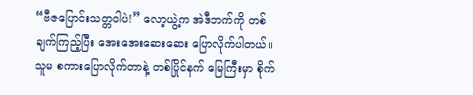“ဗီဇပြောင်းသတ္တဝါပဲ!” လော့ယွဲ့က အဲဒီဘက်ကို တစ်ချက်ကြည့်ပြီး အေးအေးဆေးဆေး ပြောလိုက်ပါတယ်။
သူမ စကားပြောလိုက်တာနဲ့ တစ်ပြိုင်နက် မြေကြီးမှာ စိုက်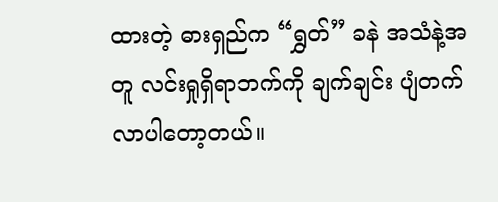ထားတဲ့ ဓားရှည်က “ရွှတ်” ခနဲ အသံနဲ့အတူ လင်းရှုရှိရာဘက်ကို ချက်ချင်း ပျံတက်လာပါတော့တယ်။